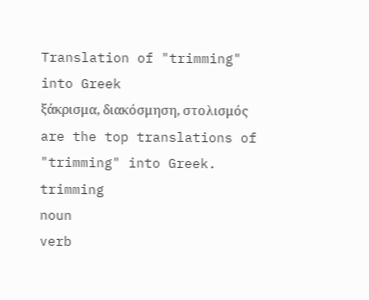Translation of "trimming" into Greek
ξάκρισμα, διακόσμηση, στολισμός are the top translations of "trimming" into Greek.
trimming
noun
verb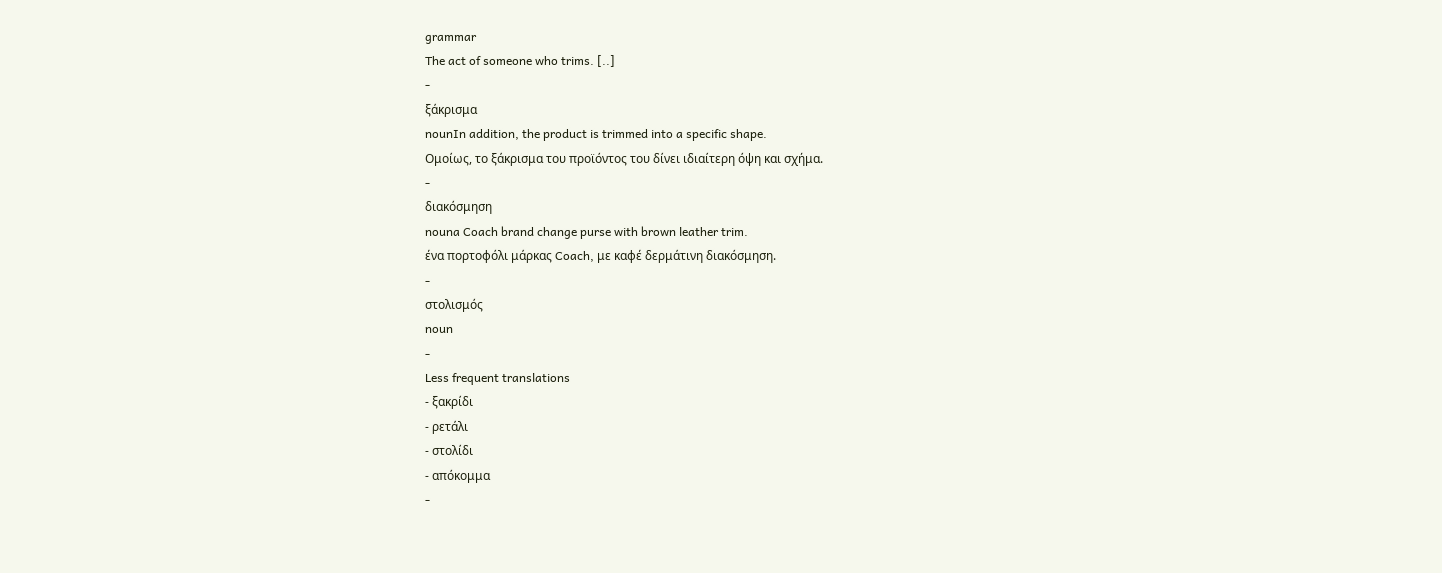grammar
The act of someone who trims. [..]
-
ξάκρισμα
nounIn addition, the product is trimmed into a specific shape.
Ομοίως, το ξάκρισμα του προϊόντος του δίνει ιδιαίτερη όψη και σχήμα.
-
διακόσμηση
nouna Coach brand change purse with brown leather trim.
ένα πορτοφόλι μάρκας Coach, με καφέ δερμάτινη διακόσμηση.
-
στολισμός
noun
-
Less frequent translations
- ξακρίδι
- ρετάλι
- στολίδι
- απόκομμα
-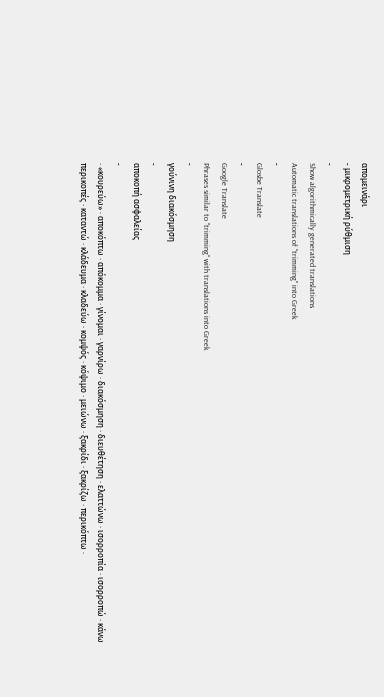απομεινάρι
- μικρομετρική ρύθμιση
-
Show algorithmically generated translations
Automatic translations of "trimming" into Greek
-
Glosbe Translate
-
Google Translate
Phrases similar to "trimming" with translations into Greek
-
γούνινη διακόσμηση
-
αποκοπή ασφαλείας
-
· «κουρεύω» · αποκόπτω · απόκομμα · γίνομαι · γαρνίρω · διακόσμηση · διευθέτηση · ελαττώνω · ισορροπία · ισορροπώ · κάνω περικοπές · καταντώ · κλάδευμα · κλαδεύω · κομψός · κόψιμο · μειώνω · ξακρίδι · ξακρίζω · περικόπτω ·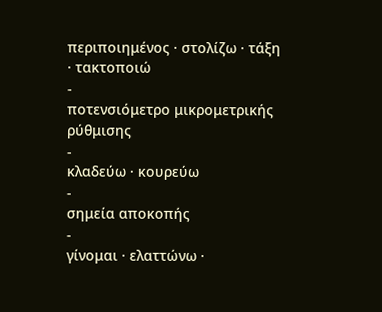περιποιημένος · στολίζω · τάξη · τακτοποιώ
-
ποτενσιόμετρο μικρομετρικής ρύθμισης
-
κλαδεύω · κουρεύω
-
σημεία αποκοπής
-
γίνομαι · ελαττώνω ·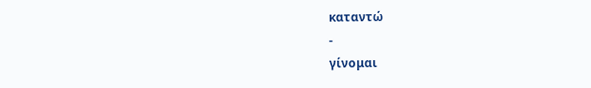καταντώ
-
γίνομαι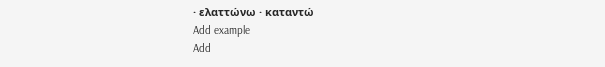· ελαττώνω · καταντώ
Add example
Add